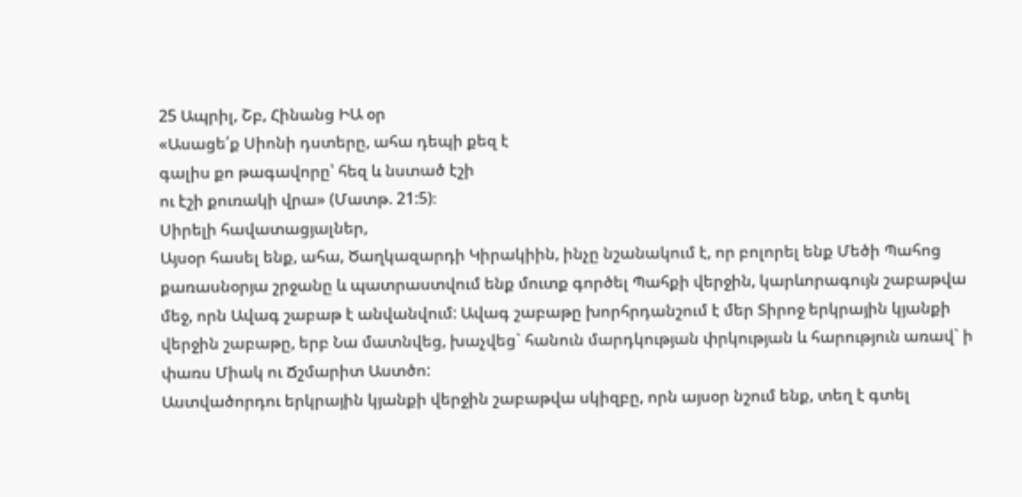25 Ապրիլ, Շբ, Հինանց ԻԱ օր
«Ասացե՛ք Սիոնի դստերը, ահա դեպի քեզ է
գալիս քո թագավորը՝ հեզ և նստած էշի
ու էշի քուռակի վրա» (Մատթ. 21:5)։
Սիրելի հավատացյալներ,
Այսօր հասել ենք, ահա, Ծաղկազարդի Կիրակիին, ինչը նշանակում է, որ բոլորել ենք Մեծի Պահոց քառասնօրյա շրջանը և պատրաստվում ենք մուտք գործել Պահքի վերջին, կարևորագույն շաբաթվա մեջ, որն Ավագ շաբաթ է անվանվում: Ավագ շաբաթը խորհրդանշում է մեր Տիրոջ երկրային կյանքի վերջին շաբաթը, երբ Նա մատնվեց, խաչվեց` հանուն մարդկության փրկության և հարություն առավ` ի փառս Միակ ու Ճշմարիտ Աստծո:
Աստվածորդու երկրային կյանքի վերջին շաբաթվա սկիզբը, որն այսօր նշում ենք, տեղ է գտել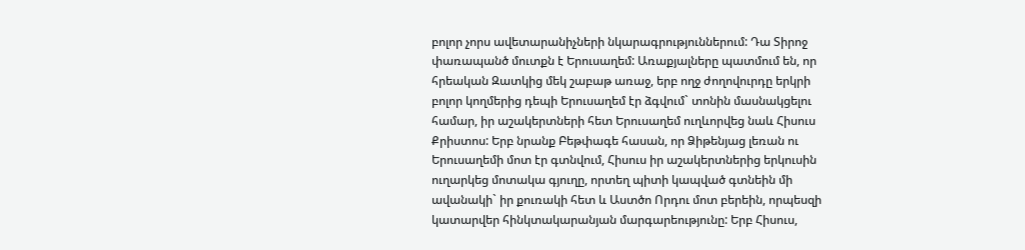բոլոր չորս ավետարանիչների նկարագրություններում: Դա Տիրոջ փառապանծ մուտքն է Երուսաղեմ: Առաքյալները պատմում են, որ հրեական Զատկից մեկ շաբաթ առաջ, երբ ողջ ժողովուրդը երկրի բոլոր կողմերից դեպի Երուսաղեմ էր ձգվում` տոնին մասնակցելու համար, իր աշակերտների հետ Երուսաղեմ ուղևորվեց նաև Հիսուս Քրիստոս: Երբ նրանք Բեթփագե հասան, որ Ձիթենյաց լեռան ու Երուսաղեմի մոտ էր գտնվում, Հիսուս իր աշակերտներից երկուսին ուղարկեց մոտակա գյուղը, որտեղ պիտի կապված գտնեին մի ավանակի` իր քուռակի հետ և Աստծո Որդու մոտ բերեին, որպեսզի կատարվեր հինկտակարանյան մարգարեությունը: Երբ Հիսուս,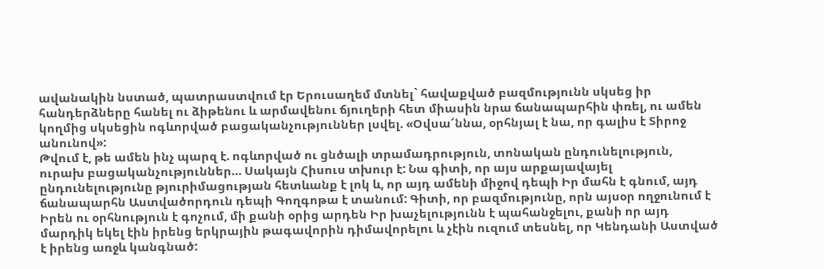ավանակին նստած, պատրաստվում էր Երուսաղեմ մտնել` հավաքված բազմությունն սկսեց իր հանդերձները հանել ու ձիթենու և արմավենու ճյուղերի հետ միասին նրա ճանապարհին փռել, ու ամեն կողմից սկսեցին ոգևորված բացականչություններ լսվել. «Օվսա՜ննա, օրհնյալ է նա, որ գալիս է Տիրոջ անունով»:
Թվում է, թե ամեն ինչ պարզ է. ոգևորված ու ցնծալի տրամադրություն, տոնական ընդունելություն, ուրախ բացականչություններ… Սակայն Հիսուս տխուր է: Նա գիտի, որ այս արքայավայել ընդունելությունը թյուրիմացության հետևանք է լոկ և, որ այդ ամենի միջով դեպի Իր մահն է գնում, այդ ճանապարհն Աստվածորդուն դեպի Գողգոթա է տանում: Գիտի, որ բազմությունը, որն այսօր ողջունում է Իրեն ու օրհնություն է գոչում, մի քանի օրից արդեն Իր խաչելությունն է պահանջելու, քանի որ այդ մարդիկ եկել էին իրենց երկրային թագավորին դիմավորելու և չէին ուզում տեսնել, որ Կենդանի Աստված է իրենց առջև կանգնած: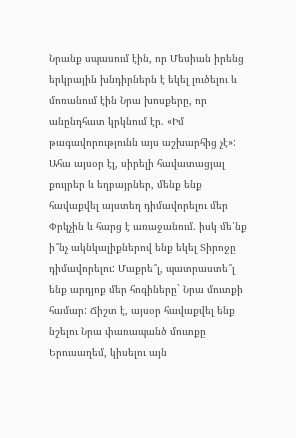Նրանք սպասում էին, որ Մեսիան իրենց երկրային խնդիրներն է եկել լուծելու և մոռանում էին Նրա խոսքերը, որ անընդհատ կրկնում էր. «Իմ թագավորությունն այս աշխարհից չէ»:
Ահա այսօր էլ, սիրելի հավատացյալ քույրեր և եղբայրներ, մենք ենք հավաքվել այստեղ դիմավորելու մեր Փրկչին և հարց է առաջանում. իսկ մե՛նք ի՞նչ ակնկալիքներով ենք եկել Տիրոջը դիմավորելու: Մաքրե՞լ, պատրաստե՞լ ենք արդյոք մեր հոգիները` Նրա մուտքի համար: Ճիշտ է, այսօր հավաքվել ենք նշելու Նրա փառապանծ մուտքը Երուսաղեմ, կիսելու այն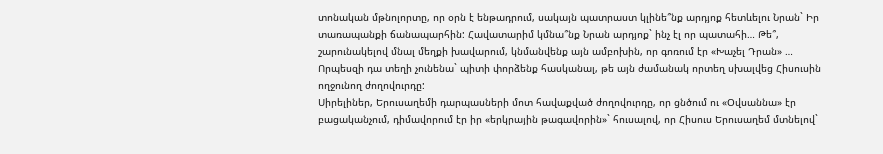տոնական մթնոլորտը, որ օրն է ենթադրում, սակայն պատրաստ կլինե՞նք արդյոք հետևելու Նրան` Իր տառապանքի ճանապարհին: Հավատարիմ կմնա՞նք Նրան արդյոք` ինչ էլ որ պատահի… Թե՞, շարունակելով մնալ մեղքի խավարում, կնմանվենք այն ամբոխին, որ գոռում էր «Խաչել Դրան» … Որպեսզի դա տեղի չունենա` պիտի փորձենք հասկանալ, թե այն ժամանակ որտեղ սխալվեց Հիսուսին ողջունող ժողովուրդը:
Սիրելիներ, Երուսաղեմի դարպասների մոտ հավաքված ժողովուրդը, որ ցնծում ու «Օվսաննա» էր բացականչում, դիմավորում էր իր «երկրային թագավորին»` հուսալով, որ Հիսուս Երուսաղեմ մտնելով`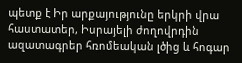պետք է Իր արքայությունը երկրի վրա հաստատեր, Իսրայելի ժողովրդին ազատագրեր հռոմեական լծից և հոգար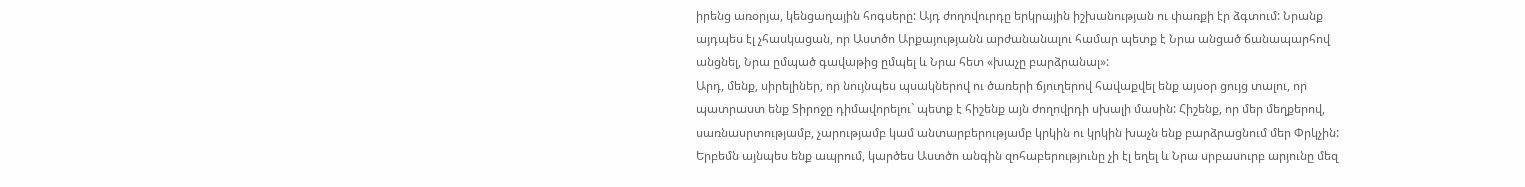իրենց առօրյա, կենցաղային հոգսերը: Այդ ժողովուրդը երկրային իշխանության ու փառքի էր ձգտում: Նրանք այդպես էլ չհասկացան, որ Աստծո Արքայությանն արժանանալու համար պետք է Նրա անցած ճանապարհով անցնել, Նրա ըմպած գավաթից ըմպել և Նրա հետ «խաչը բարձրանալ»:
Արդ, մենք, սիրելիներ, որ նույնպես պսակներով ու ծառերի ճյուղերով հավաքվել ենք այսօր ցույց տալու, որ պատրաստ ենք Տիրոջը դիմավորելու` պետք է հիշենք այն ժողովրդի սխալի մասին: Հիշենք, որ մեր մեղքերով, սառնասրտությամբ, չարությամբ կամ անտարբերությամբ կրկին ու կրկին խաչն ենք բարձրացնում մեր Փրկչին: Երբեմն այնպես ենք ապրում, կարծես Աստծո անգին զոհաբերությունը չի էլ եղել և Նրա սրբասուրբ արյունը մեզ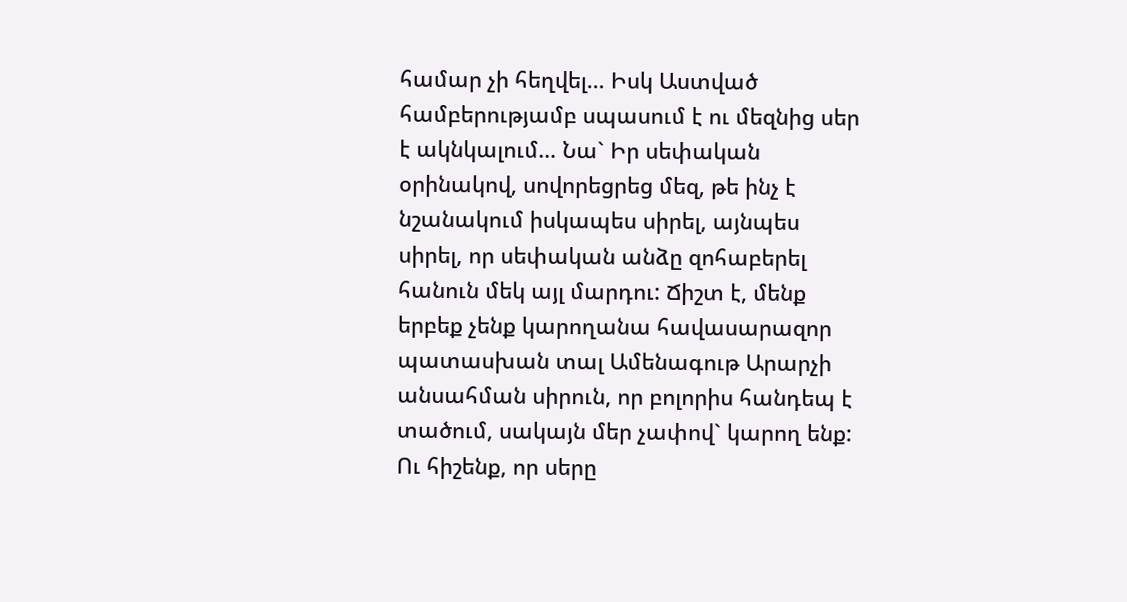համար չի հեղվել… Իսկ Աստված համբերությամբ սպասում է ու մեզնից սեր է ակնկալում… Նա` Իր սեփական օրինակով, սովորեցրեց մեզ, թե ինչ է նշանակում իսկապես սիրել, այնպես սիրել, որ սեփական անձը զոհաբերել հանուն մեկ այլ մարդու: Ճիշտ է, մենք երբեք չենք կարողանա հավասարազոր պատասխան տալ Ամենագութ Արարչի անսահման սիրուն, որ բոլորիս հանդեպ է տածում, սակայն մեր չափով` կարող ենք: Ու հիշենք, որ սերը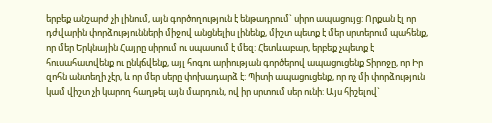երբեք անշարժ չի լինում, այն գործողություն է ենթադրում` սիրո ապացույց: Որքան էլ որ դժվարին փորձությունների միջով անցնելիս լինենք, միշտ պետք է մեր սրտերում պահենք, որ մեր Երկնային Հայրը սիրում ու սպասում է մեզ: Հետևաբար, երբեք չպետք է հուսահատվենք ու ընկճվենք, այլ հոգու արիության գործերով ապացուցենք Տիրոջը, որ Իր զոհն անտեղի չէր, և որ մեր սերը փոխադարձ է: Պիտի ապացուցենք, որ ոչ մի փորձություն կամ վիշտ չի կարող հաղթել այն մարդուն, ով իր սրտում սեր ունի: Այս հիշելով`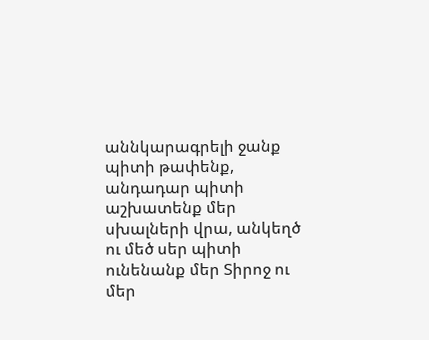աննկարագրելի ջանք պիտի թափենք, անդադար պիտի աշխատենք մեր սխալների վրա, անկեղծ ու մեծ սեր պիտի ունենանք մեր Տիրոջ ու մեր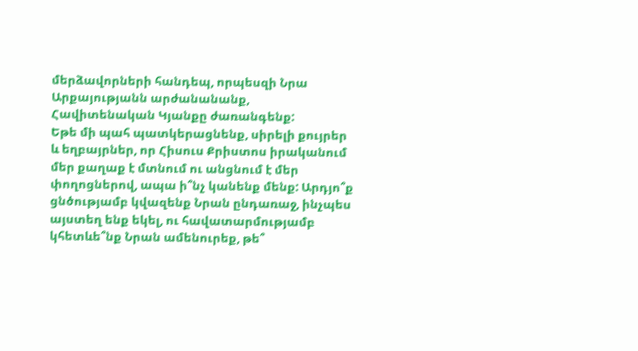մերձավորների հանդեպ, որպեսզի Նրա Արքայությանն արժանանանք, Հավիտենական Կյանքը ժառանգենք:
Եթե մի պահ պատկերացնենք, սիրելի քույրեր և եղբայրներ, որ Հիսուս Քրիստոս իրականում մեր քաղաք է մտնում ու անցնում է մեր փողոցներով, ապա ի՞նչ կանենք մենք: Արդյո՞ք ցնծությամբ կվազենք Նրան ընդառաջ, ինչպես այստեղ ենք եկել, ու հավատարմությամբ կհետևե՞նք Նրան ամենուրեք, թե՞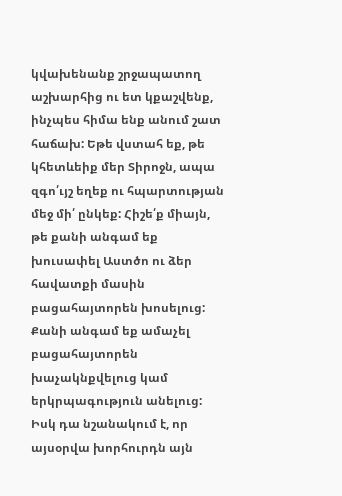կվախենանք շրջապատող աշխարհից ու ետ կքաշվենք, ինչպես հիմա ենք անում շատ հաճախ: Եթե վստահ եք, թե կհետևեիք մեր Տիրոջն, ապա զգո՛ւյշ եղեք ու հպարտության մեջ մի՛ ընկեք: Հիշե՛ք միայն, թե քանի անգամ եք խուսափել Աստծո ու ձեր հավատքի մասին բացահայտորեն խոսելուց: Քանի անգամ եք ամաչել բացահայտորեն խաչակնքվելուց կամ երկրպագություն անելուց: Իսկ դա նշանակում է, որ այսօրվա խորհուրդն այն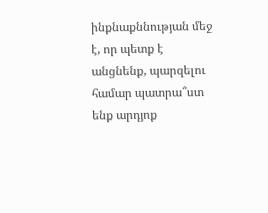ինքնաքննության մեջ է, որ պետք է անցնենք, պարզելու համար պատրա՞ստ ենք արդյոք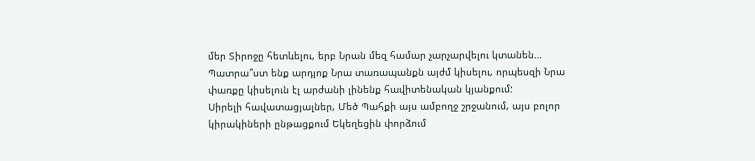մեր Տիրոջը հետևելու, երբ Նրան մեզ համար չարչարվելու կտանեն… Պատրա՞ստ ենք արդյոք Նրա տառապանքն այժմ կիսելու, որպեսզի Նրա փառքը կիսելուն էլ արժանի լինենք հավիտենական կյանքում:
Սիրելի հավատացյալներ, Մեծ Պահքի այս ամբողջ շրջանում, այս բոլոր կիրակիների ընթացքում Եկեղեցին փորձում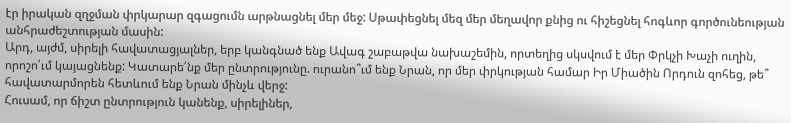էր իրական զղջման փրկարար զգացումն արթնացնել մեր մեջ: Սթափեցնել մեզ մեր մեղավոր քնից ու հիշեցնել հոգևոր գործունեության անհրաժեշտության մասին:
Արդ, այժմ, սիրելի հավատացյալներ, երբ կանգնած ենք Ավագ շաբաթվա նախաշեմին, որտեղից սկսվում է մեր Փրկչի Խաչի ուղին, որոշո՛ւմ կայացնենք: Կատարե՛նք մեր ընտրությունը. ուրանո՞ւմ ենք Նրան, որ մեր փրկության համար Իր Միածին Որդուն զոհեց, թե՞ հավատարմորեն հետևում ենք Նրան մինչև վերջ:
Հուսամ, որ ճիշտ ընտրություն կանենք, սիրելիներ,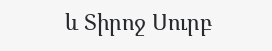և Տիրոջ Սուրբ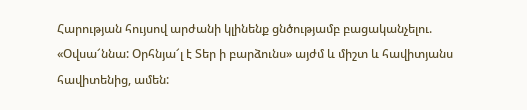Հարության հույսով արժանի կլինենք ցնծությամբ բացականչելու. «Օվսա՜ննա: Օրհնյա՜լ է Տեր ի բարձունս» այժմ և միշտ և հավիտյանս հավիտենից, ամեն: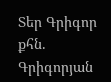Տեր Գրիգոր քհն. Գրիգորյան